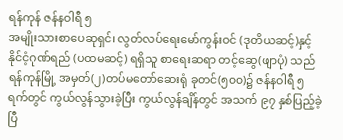ရန်ကုန် ဇန်နဝါရီ ၅
အမျိုးသားစာပေဆုရှင်၊ လွတ်လပ်ရေးမော်ကွန်းဝင် (ဒုတိယဆင့်)နှင့် နိုင်ငံ့ဂုဏ်ရည် (ပထမဆင့်) ရရှိသူ စာရေးဆရာ တင့်ဆွေ(ဖျာပုံ) သည် ရန်ကုန်မြို့ အမှတ်(၂)တပ်မတော်ဆေးရုံ ခုတင်(၅၀၀)၌ ဇန်နဝါရီ ၅ ရက်တွင် ကွယ်လွန်သွားခဲ့ပြီး ကွယ်လွန်ချိန်တွင် အသက် ၉၇ နှစ်ပြည့်ခဲ့ပြီ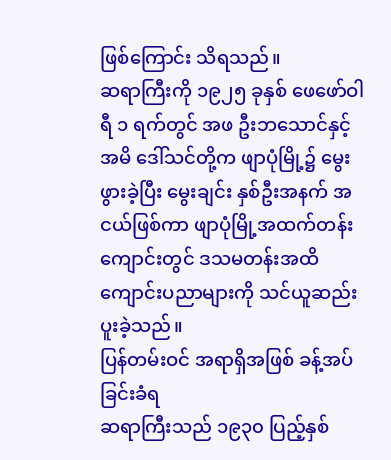ဖြစ်ကြောင်း သိရသည်။
ဆရာကြီးကို ၁၉၂၅ ခုနှစ် ဖေဖော်ဝါရီ ၁ ရက်တွင် အဖ ဦးဘသောင်နှင့် အမိ ဒေါ်သင်တို့က ဖျာပုံမြို့၌ မွေးဖွားခဲ့ပြီး မွေးချင်း နှစ်ဦးအနက် အငယ်ဖြစ်ကာ ဖျာပုံမြို့အထက်တန်းကျောင်းတွင် ဒသမတန်းအထိ ကျောင်းပညာများကို သင်ယူဆည်းပူးခဲ့သည်။
ပြန်တမ်းဝင် အရာရှိအဖြစ် ခန့်အပ်ခြင်းခံရ
ဆရာကြီးသည် ၁၉၃၀ ပြည့်နှစ်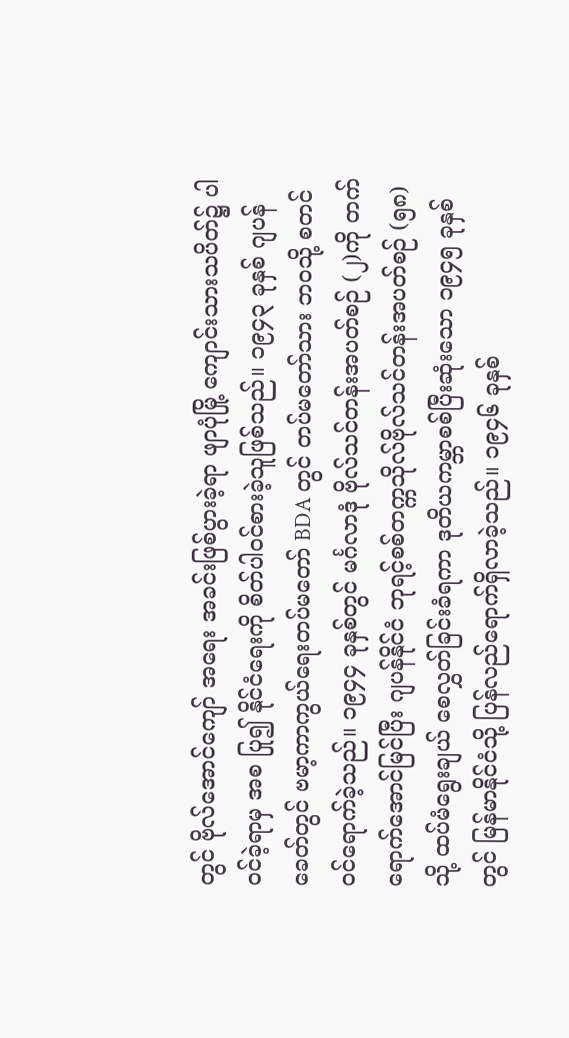တွင် ဗိုလ်အောင်ကျော် အရေး အခင်းဖြစ်ပွားခဲ့ရာ ဖျာပုံမြို့ ကျောင်းသားသပိတ်၌ ပါဝင်ခဲ့ရာမှ အစ ပြု၍ နိုင်ငံရေးကို စိတ်ပါဝင်စားခဲ့သူဖြစ်သည်။ ၁၉၄၃ ခုနှစ် ဂျပန်ခေတ်တွင် ဗမာ့ကာကွယ်ရေးတပ်မတော် BDA တွင် တပ်မတော်သား ဘဝသို့ စတင်ဝင်ရောက်ခဲ့သည်။ ၁၉၄၄ ခုနှစ်တွင် မင်္ဂလာဒုံ ဗိုလ်သင်တန်းအပတ်စဉ် (၂)ကို တက်ရောက်အောင်မြင်ပြီး ဂျပန်နိုင်ငံ ဘုရင့်စစ်တက္ကသိုလ်ဗိုလ်သင်တန်းအပတ်စဉ် (၅၈) သို့ ထပ်မံရွေးချယ် စေလွှတ်ခြင်းခံရကာ ဒုတိယကမ္ဘာစစ်ပြီးဆုံးသော ၁၉၄၅ ခုနှစ်တွင် မြန်မာနိုင်ငံသို့ ပြန်လည်ရောက်ရှိလာခဲ့သည်။ ၁၉၄၆ ခုနှစ်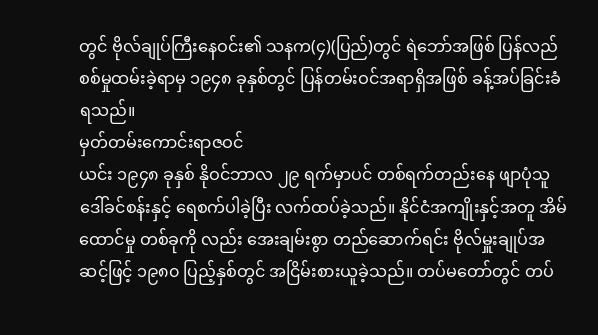တွင် ဗိုလ်ချုပ်ကြီးနေဝင်း၏ သနက(၄)(ပြည်)တွင် ရဲဘော်အဖြစ် ပြန်လည် စစ်မှုထမ်းခဲ့ရာမှ ၁၉၄၈ ခုနှစ်တွင် ပြန်တမ်းဝင်အရာရှိအဖြစ် ခန့်အပ်ခြင်းခံရသည်။
မှတ်တမ်းကောင်းရာဇဝင်
ယင်း ၁၉၄၈ ခုနှစ် နိုဝင်ဘာလ ၂၉ ရက်မှာပင် တစ်ရက်တည်းနေ ဖျာပုံသူ ဒေါ်ခင်စန်းနှင့် ရေစက်ပါခဲ့ပြီး လက်ထပ်ခဲ့သည်။ နိုင်ငံအကျိုးနှင့်အတူ အိမ်ထောင်မှု တစ်ခုကို လည်း အေးချမ်းစွာ တည်ဆောက်ရင်း ဗိုလ်မှူးချုပ်အဆင့်ဖြင့် ၁၉၈၀ ပြည့်နှစ်တွင် အငြိမ်းစားယူခဲ့သည်။ တပ်မတော်တွင် တပ်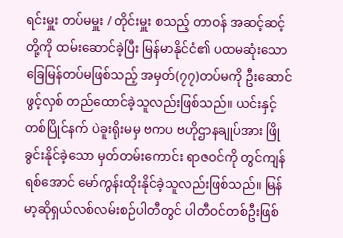ရင်းမှူး တပ်မမှူး / တိုင်းမှူး စသည့် တာဝန် အဆင့်ဆင့်တို့ကို ထမ်းဆောင်ခဲ့ပြီး မြန်မာနိုင်ငံ၏ ပထမဆုံးသော ခြေမြန်တပ်မဖြစ်သည့် အမှတ်(၇၇)တပ်မကို ဦးဆောင်ဖွင့်လှစ် တည်ထောင်ခဲ့သူလည်းဖြစ်သည်။ ယင်းနှင့်တစ်ပြိုင်နက် ပဲခူးရိုးမမှ ဗကပ ဗဟိုဌာနချုပ်အား ဖြိုခွင်းနိုင်ခဲ့သော မှတ်တမ်းကောင်း ရာဇဝင်ကို တွင်ကျန်ရစ်အောင် မော်ကွန်းထိုးနိုင်ခဲ့သူလည်းဖြစ်သည်။ မြန်မာ့ဆိုရှယ်လစ်လမ်းစဉ်ပါတီတွင် ပါတီဝင်တစ်ဦးဖြစ်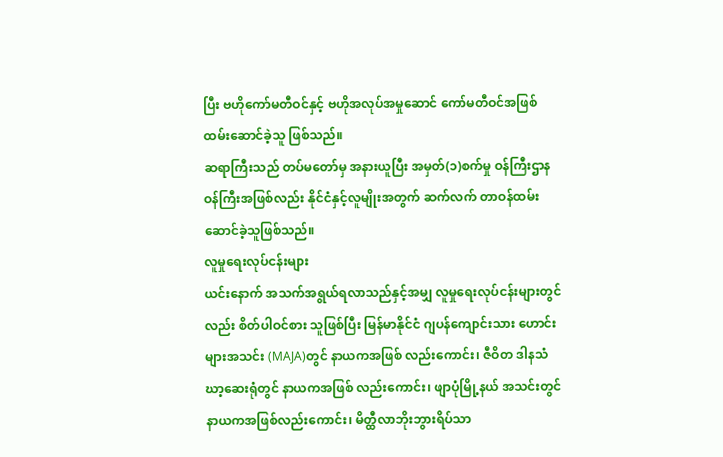ပြီး ဗဟိုကော်မတီဝင်နှင့် ဗဟိုအလုပ်အမှုဆောင် ကော်မတီဝင်အဖြစ် ထမ်းဆောင်ခဲ့သူ ဖြစ်သည်။
ဆရာကြီးသည် တပ်မတော်မှ အနားယူပြီး အမှတ်(၁)စက်မှု ဝန်ကြီးဌာန ဝန်ကြီးအဖြစ်လည်း နိုင်ငံနှင့်လူမျိုးအတွက် ဆက်လက် တာဝန်ထမ်းဆောင်ခဲ့သူဖြစ်သည်။
လူမှုရေးလုပ်ငန်းများ
ယင်းနောက် အသက်အရွယ်ရလာသည်နှင့်အမျှ လူမှုရေးလုပ်ငန်းများတွင်လည်း စိတ်ပါဝင်စား သူဖြစ်ပြီး မြန်မာနိုင်ငံ ဂျပန်ကျောင်းသား ဟောင်းများအသင်း (MAJA)တွင် နာယကအဖြစ် လည်းကောင်း၊ ဇီဝိတ ဒါနသံဃာ့ဆေးရုံတွင် နာယကအဖြစ် လည်းကောင်း၊ ဖျာပုံမြို့နယ် အသင်းတွင် နာယကအဖြစ်လည်းကောင်း၊ မိတ္ထီလာဘိုးဘွားရိပ်သာ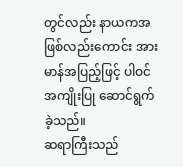တွင်လည်း နာယကအဖြစ်လည်းကောင်း အားမာန်အပြည့်ဖြင့် ပါဝင်အကျိုးပြု ဆောင်ရွက်ခဲ့သည်။
ဆရာကြီးသည်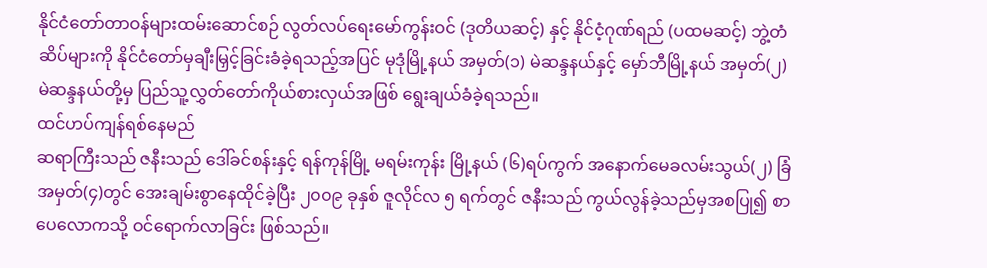နိုင်ငံတော်တာဝန်များထမ်းဆောင်စဉ် လွတ်လပ်ရေးမော်ကွန်းဝင် (ဒုတိယဆင့်) နှင့် နိုင်ငံ့ဂုဏ်ရည် (ပထမဆင့်) ဘွဲ့တံဆိပ်များကို နိုင်ငံတော်မှချီးမြှင့်ခြင်းခံခဲ့ရသည့်အပြင် မုဒုံမြို့နယ် အမှတ်(၁) မဲဆန္ဒနယ်နှင့် မှော်ဘီမြို့နယ် အမှတ်(၂) မဲဆန္ဒနယ်တို့မှ ပြည်သူ့လွှတ်တော်ကိုယ်စားလှယ်အဖြစ် ရွေးချယ်ခံခဲ့ရသည်။
ထင်ဟပ်ကျန်ရစ်နေမည်
ဆရာကြီးသည် ဇနီးသည် ဒေါ်ခင်စန်းနှင့် ရန်ကုန်မြို့ မရမ်းကုန်း မြို့နယ် (၆)ရပ်ကွက် အနောက်မေခလမ်းသွယ်(၂) ခြံအမှတ်(၄)တွင် အေးချမ်းစွာနေထိုင်ခဲ့ပြီး ၂၀၀၉ ခုနှစ် ဇူလိုင်လ ၅ ရက်တွင် ဇနီးသည် ကွယ်လွန်ခဲ့သည်မှအစပြု၍ စာပေလောကသို့ ဝင်ရောက်လာခြင်း ဖြစ်သည်။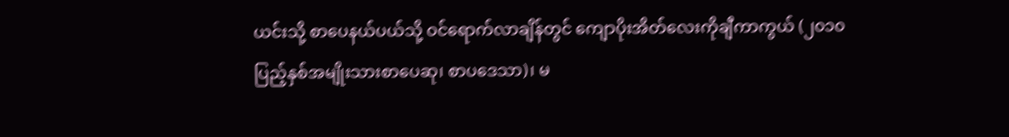ယင်းသို့ စာပေနယ်ပယ်သို့ ဝင်ရောက်လာချိန်တွင် ကျောပိုးအိတ်လေးကိုချီကာကွယ် (၂၀၁၀ပြည့်နှစ်အမျိုးသားစာပေဆု၊ စာပဒေသာ)၊ မ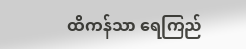ထိကန်သာ ရေကြည်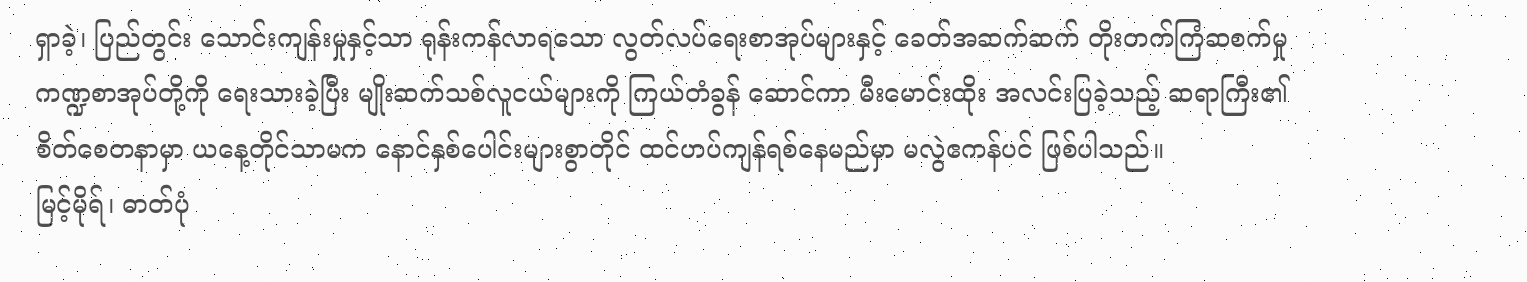ရှာခဲ့၊ ပြည်တွင်း သောင်းကျန်းမှုနှင့်သာ ရုန်းကန်လာရသော လွတ်လပ်ရေးစာအုပ်များနှင့် ခေတ်အဆက်ဆက် တိုးတက်ကြံဆစက်မှုကဏ္ဍစာအုပ်တို့ကို ရေးသားခဲ့ပြီး မျိုးဆက်သစ်လူငယ်များကို ကြယ်တံခွန် ဆောင်ကာ မီးမောင်းထိုး အလင်းပြခဲ့သည့် ဆရာကြီး၏ စိတ်စေတနာမှာ ယနေ့တိုင်သာမက နောင်နှစ်ပေါင်းများစွာတိုင် ထင်ဟပ်ကျန်ရစ်နေမည်မှာ မလွဲဧကန်ပင် ဖြစ်ပါသည်။
မြင့်မိုရ်၊ ဓာတ်ပုံ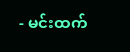- မင်းထက်